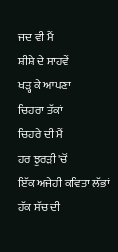ਜਦ ਵੀ ਮੈਂ
ਸ਼ੀਸ਼ੇ ਦੇ ਸਾਹਵੇਂ
ਖੜ੍ਹ ਕੇ ਆਪਣਾ
ਚਿਹਰਾ ਤੱਕਾਂ
ਚਿਹਰੇ ਦੀ ਮੈਂ
ਹਰ ਝੁਰੜੀ 'ਚੋਂ
ਇੱਕ ਅਜੇਹੀ ਕਵਿਤਾ ਲੱਭਾਂ
ਹੱਕ ਸੱਚ ਦੀ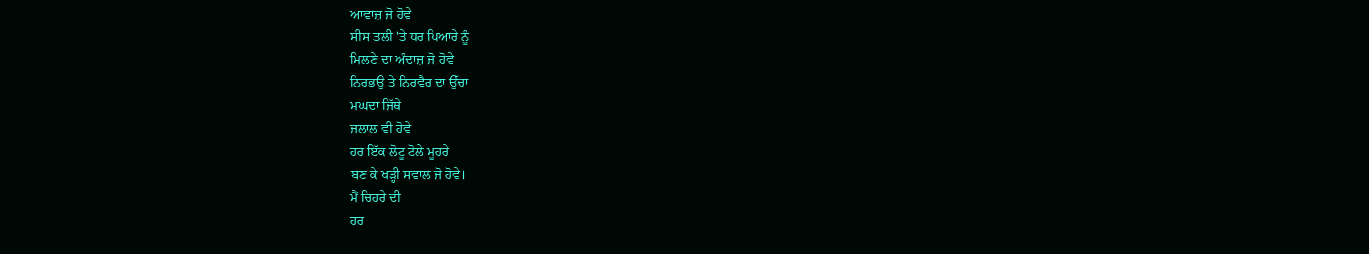ਆਵਾਜ਼ ਜੋ ਹੋਵੇ
ਸੀਸ ਤਲੀ 'ਤੇ ਧਰ ਪਿਆਰੇ ਨੂੰ
ਮਿਲਣੇ ਦਾ ਅੰਦਾਜ਼ ਜੋ ਹੋਵੇ
ਨਿਰਭਉ ਤੇ ਨਿਰਵੈਰ ਦਾ ਉੱਚਾ
ਮਘਦਾ ਜਿੱਥੇ
ਜਲਾਲ ਵੀ ਹੋਵੇ
ਹਰ ਇੱਕ ਲੋਟੂ ਟੋਲੇ ਮੂਹਰੇ
ਬਣ ਕੇ ਖੜ੍ਹੀ ਸਵਾਲ ਜੋ ਹੋਵੇ।
ਮੈਂ ਚਿਹਰੇ ਦੀ
ਹਰ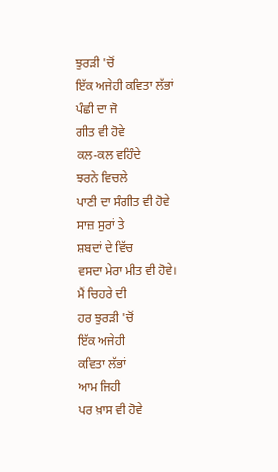ਝੁਰੜੀ 'ਚੋਂ
ਇੱਕ ਅਜੇਹੀ ਕਵਿਤਾ ਲੱਭਾਂ
ਪੰਛੀ ਦਾ ਜੋ
ਗੀਤ ਵੀ ਹੋਵੇ
ਕਲ-ਕਲ ਵਹਿੰਦੇ
ਝਰਨੇ ਵਿਚਲੇ
ਪਾਣੀ ਦਾ ਸੰਗੀਤ ਵੀ ਹੋਵੇ
ਸਾਜ਼ ਸੁਰਾਂ ਤੇ
ਸ਼ਬਦਾਂ ਦੇ ਵਿੱਚ
ਵਸਦਾ ਮੇਰਾ ਮੀਤ ਵੀ ਹੋਵੇ।
ਮੈਂ ਚਿਹਰੇ ਦੀ
ਹਰ ਝੁਰੜੀ 'ਚੋਂ
ਇੱਕ ਅਜੇਹੀ
ਕਵਿਤਾ ਲੱਭਾਂ
ਆਮ ਜਿਹੀ
ਪਰ ਖ਼ਾਸ ਵੀ ਹੋਵੇ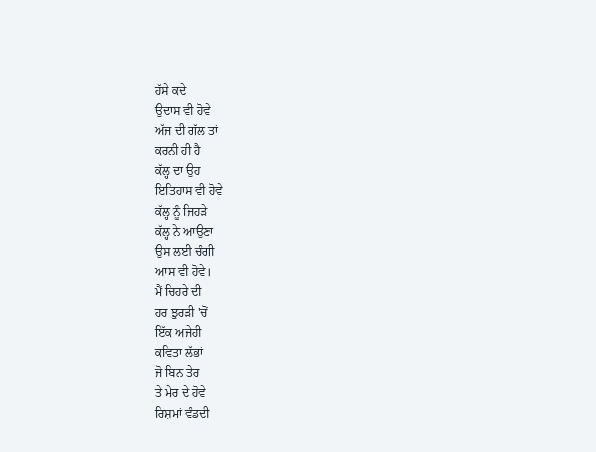ਹੱਸੇ ਕਦੇ
ਉਦਾਸ ਵੀ ਹੋਵੇ
ਅੱਜ ਦੀ ਗੱਲ ਤਾਂ
ਕਰਨੀ ਹੀ ਹੈ
ਕੱਲ੍ਹ ਦਾ ਉਹ
ਇਤਿਹਾਸ ਵੀ ਹੋਵੇ
ਕੱਲ੍ਹ ਨੂੰ ਜਿਹੜੇ
ਕੱਲ੍ਹ ਨੇ ਆਉਣਾ
ਉਸ ਲਈ ਚੰਗੀ
ਆਸ ਵੀ ਹੋਵੇ।
ਮੈਂ ਚਿਹਰੇ ਦੀ
ਹਰ ਝੁਰੜੀ 'ਚੋਂ
ਇੱਕ ਅਜੇਹੀ
ਕਵਿਤਾ ਲੱਭਾਂ
ਜੋ ਬਿਨ ਤੇਰ
ਤੇ ਮੇਰ ਦੇ ਹੋਵੇ
ਰਿਸ਼ਮਾਂ ਵੰਡਦੀ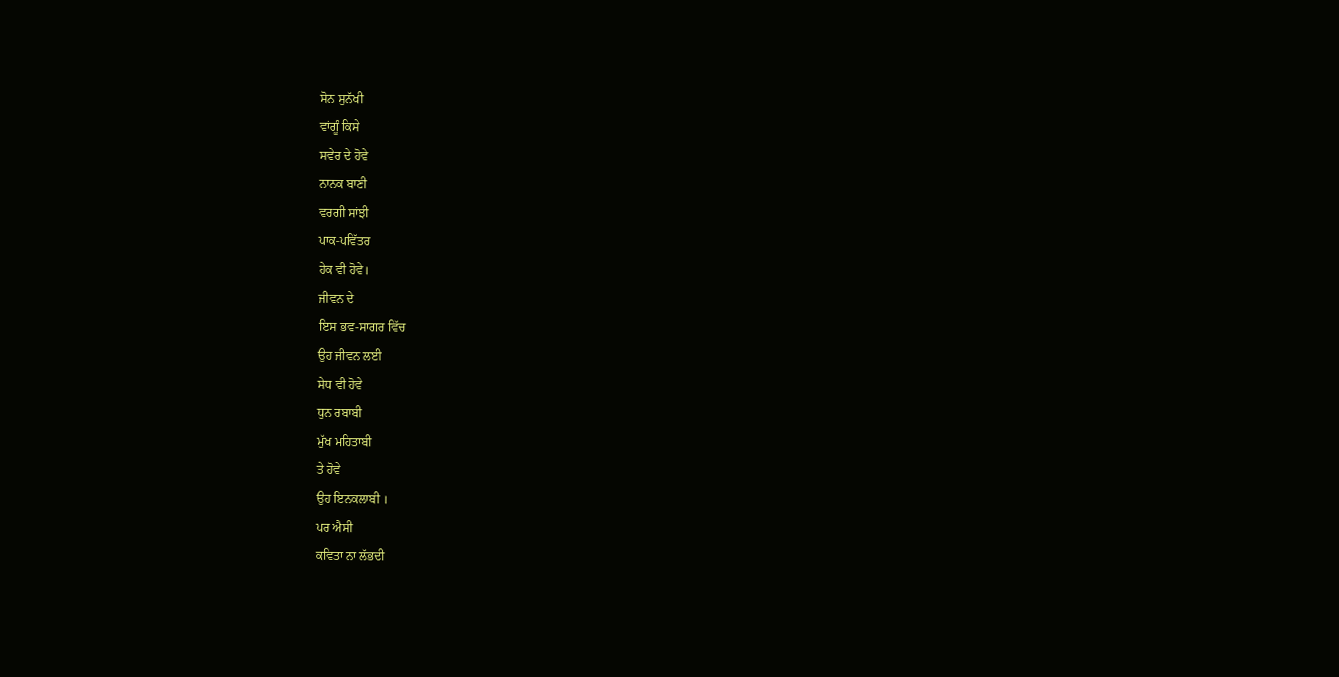ਸੋਨ ਸੁਨੱਖੀ
ਵਾਂਗੂੰ ਕਿਸੇ
ਸਵੇਰ ਦੇ ਹੋਵੇ
ਨਾਨਕ ਬਾਣੀ
ਵਰਗੀ ਸਾਂਝੀ
ਪਾਕ-ਪਵਿੱਤਰ
ਹੇਕ ਵੀ ਹੋਵੇ।
ਜੀਵਨ ਦੇ
ਇਸ ਭਵ-ਸਾਗਰ ਵਿੱਚ
ਉਹ ਜੀਵਨ ਲਈ
ਸੇਧ ਵੀ ਹੋਵੇ
ਧੁਨ ਰਬਾਬੀ
ਮੁੱਖ ਮਹਿਤਾਬੀ
ਤੇ ਹੋਵੇ
ਉਹ ਇਨਕਲਾਬੀ ।
ਪਰ ਐਸੀ
ਕਵਿਤਾ ਨਾ ਲੱਭਦੀ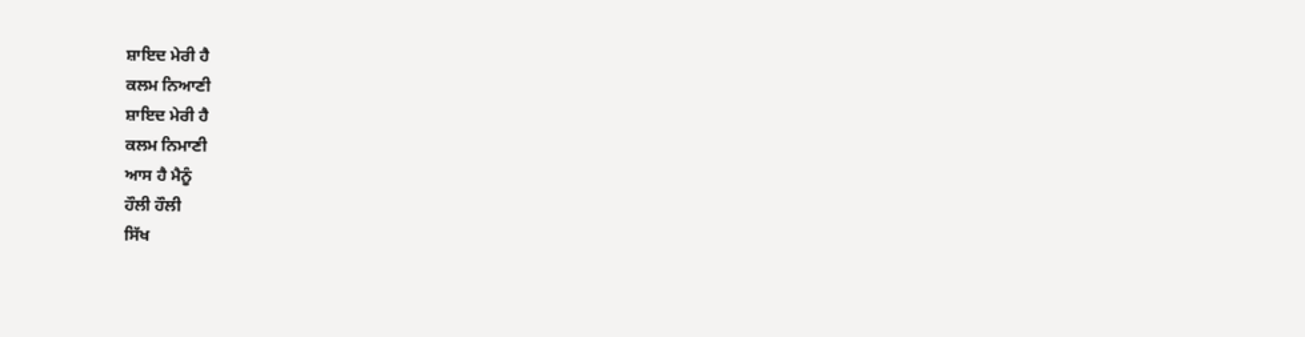ਸ਼ਾਇਦ ਮੇਰੀ ਹੈ
ਕਲਮ ਨਿਆਣੀ
ਸ਼ਾਇਦ ਮੇਰੀ ਹੈ
ਕਲਮ ਨਿਮਾਣੀ
ਆਸ ਹੈ ਮੈਨੂੰ
ਹੌਲੀ ਹੌਲੀ
ਸਿੱਖ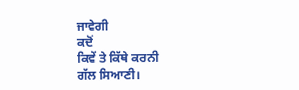ਜਾਵੇਗੀ
ਕਦੋਂ
ਕਿਵੇਂ ਤੇ ਕਿੱਥੇ ਕਰਨੀ
ਗੱਲ ਸਿਆਣੀ।